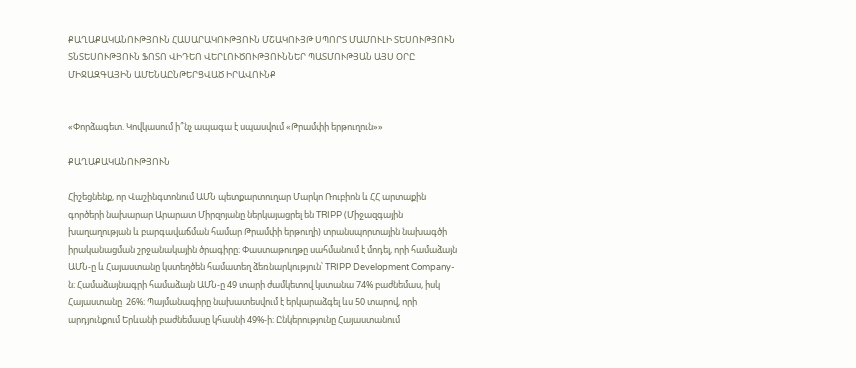ՔԱՂԱՔԱԿԱՆՈՒԹՅՈՒՆ ՀԱՍԱՐԱԿՈՒԹՅՈՒՆ ՄՇԱԿՈՒՅԹ ՍՊՈՐՏ ՄԱՄՈՒԼԻ ՏԵՍՈՒԹՅՈՒՆ ՏՆՏԵՍՈՒԹՅՈՒՆ ՖՈՏՈ ՎԻԴԵՈ ՎԵՐԼՈՒԾՈՒԹՅՈՒՆՆԵՐ ՊԱՏՄՈՒԹՅԱՆ ԱՅՍ ՕՐԸ ՄԻՋԱԶԳԱՅԻՆ ԱՄԵՆԱԸՆԹԵՐՑՎԱԾ ԻՐԱՎՈՒՆՔ


«Փորձագետ. Կովկասում ի՞նչ ապագա է սպասվում «Թրամփի երթուղուն»»

ՔԱՂԱՔԱԿԱՆՈՒԹՅՈՒՆ

Հիշեցնենք, որ Վաշինգտոնում ԱՄՆ պետքարտուղար Մարկո Ռուբիոն և ՀՀ արտաքին գործերի նախարար Արարատ Միրզոյանը ներկայացրել են TRIPP (Միջազգային խաղաղության և բարգավաճման համար Թրամփի երթուղի) տրանսպորտային նախագծի իրականացման շրջանակային ծրագիրը։ Փաստաթուղթը սահմանում է մոդել, որի համաձայն ԱՄՆ-ը և Հայաստանը կստեղծեն համատեղ ձեռնարկություն՝ TRIPP Development Company-ն։ Համաձայնագրի համաձայն ԱՄՆ-ը 49 տարի ժամկետով կստանա 74% բաժնեմաս, իսկ Հայաստանը  26%։ Պայմանագիրը նախատեսվում է երկարաձգել ևս 50 տարով, որի արդյունքում Երևանի բաժնեմասը կհասնի 49%-ի։ Ընկերությունը Հայաստանում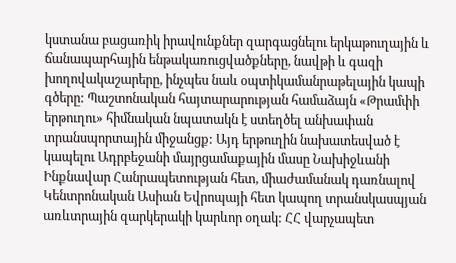կստանա բացառիկ իրավունքներ զարգացնելու երկաթուղային և ճանապարհային ենթակառուցվածքները, նավթի և գազի խողովակաշարերը, ինչպես նաև օպտիկամանրաթելային կապի գծերը: Պաշտոնական հայտարարության համաձայն «Թրամփի երթուղու» հիմնական նպատակն է ստեղծել անխափան տրանսպորտային միջանցք: Այդ երթուղին նախատեսված է կապելու Ադրբեջանի մայրցամաքային մասը Նախիջևանի Ինքնավար Հանրապետության հետ, միաժամանակ դառնալով Կենտրոնական Ասիան Եվրոպայի հետ կապող տրանսկասպյան առևտրային զարկերակի կարևոր օղակ: ՀՀ վարչապետ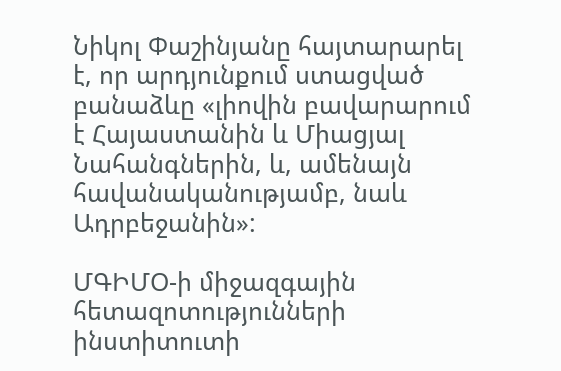Նիկոլ Փաշինյանը հայտարարել է, որ արդյունքում ստացված բանաձևը «լիովին բավարարում է Հայաստանին և Միացյալ Նահանգներին, և, ամենայն հավանականությամբ, նաև Ադրբեջանին»:

ՄԳԻՄՕ-ի միջազգային հետազոտությունների ինստիտուտի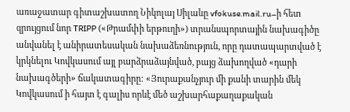առաջատար գիտաշխատող Նիկոլայ Սիլաևը vfokuse.mail.ru–ի հետ զրույցում նոր TRIPP («Թրամփի երթուղի») տրանսպորտային նախագիծը անվանել է անիրատեսական նախաձեռնություն, որը դատապարտված է կրկնելու Կովկասում այլ բարձրաձայնված, բայց ձախողված «դարի նախագծերի» ճակատագիրը: «Յուրաքանչյուր մի քանի տարին մեկ Կովկասում ի հայտ է գալիս որևէ մեծ աշխարհաքաղաքական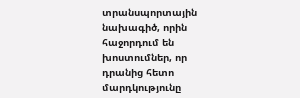տրանսպորտային նախագիծ, որին հաջորդում են խոստումներ, որ դրանից հետո մարդկությունը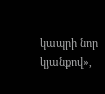կապրի նոր կյանքով»,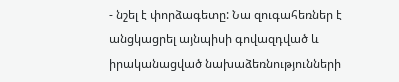- նշել է փորձագետը: Նա զուգահեռներ է անցկացրել այնպիսի գովազդված և իրականացված նախաձեռնությունների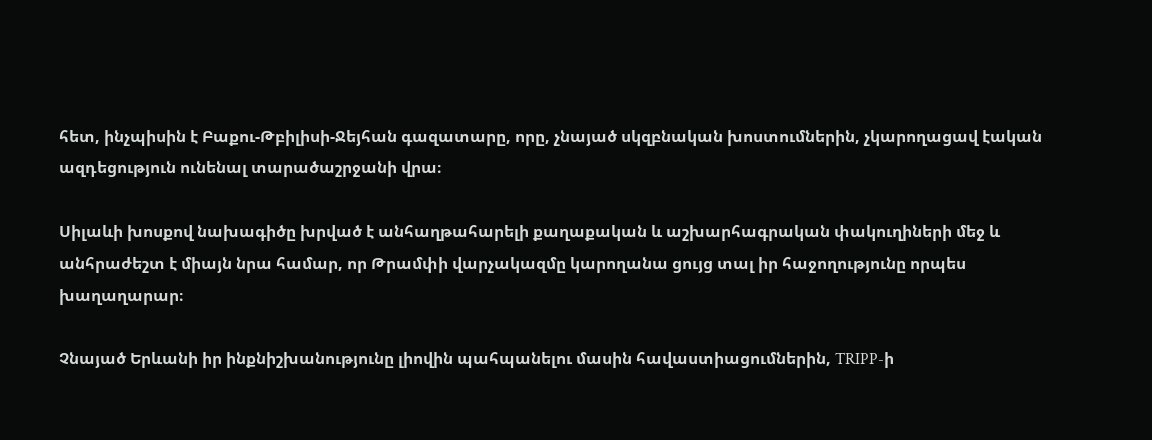հետ, ինչպիսին է Բաքու-Թբիլիսի-Ջեյհան գազատարը, որը, չնայած սկզբնական խոստումներին, չկարողացավ էական ազդեցություն ունենալ տարածաշրջանի վրա։

Սիլաևի խոսքով նախագիծը խրված է անհաղթահարելի քաղաքական և աշխարհագրական փակուղիների մեջ և անհրաժեշտ է միայն նրա համար, որ Թրամփի վարչակազմը կարողանա ցույց տալ իր հաջողությունը որպես խաղաղարար։

Չնայած Երևանի իր ինքնիշխանությունը լիովին պահպանելու մասին հավաստիացումներին, TRIPP-ի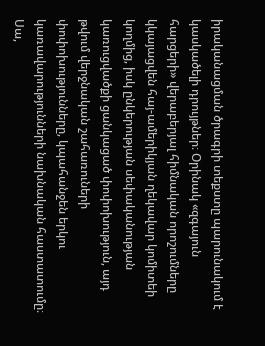իրականացման ծրագրի տեքստը պարունակում է կասկածելի դրույթներ։ Օրինակ «զգայուն հարցերի» վերաբերյալ հիմնական որոշումները կկայացվեն հայ-ամերիկյան ղեկավար կոմիտեի կողմից, իսկ ընկերության սեփականության կառուցվածքի ցանկացած փոփոխություն, այդ թվում վերջնական շահառուների փոփոխությունները, կպահանջեն երկու կառավարությունների նախնական հաստատումը։ Սա,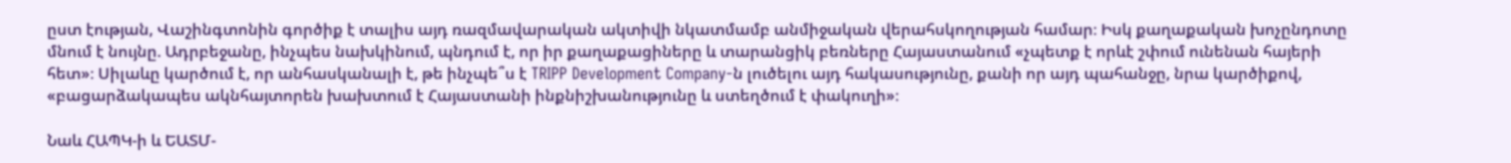ըստ էության, Վաշինգտոնին գործիք է տալիս այդ ռազմավարական ակտիվի նկատմամբ անմիջական վերահսկողության համար։ Իսկ քաղաքական խոչընդոտը մնում է նույնը. Ադրբեջանը, ինչպես նախկինում, պնդում է, որ իր քաղաքացիները և տարանցիկ բեռները Հայաստանում «չպետք է որևէ շփում ունենան հայերի հետ»։ Սիլաևը կարծում է, որ անհասկանալի է, թե ինչպե՞ս է TRIPP Development Company-ն լուծելու այդ հակասությունը, քանի որ այդ պահանջը, նրա կարծիքով, «բացարձակապես ակնհայտորեն խախտում է Հայաստանի ինքնիշխանությունը և ստեղծում է փակուղի»։

Նաև ՀԱՊԿ-ի և ԵԱՏՄ-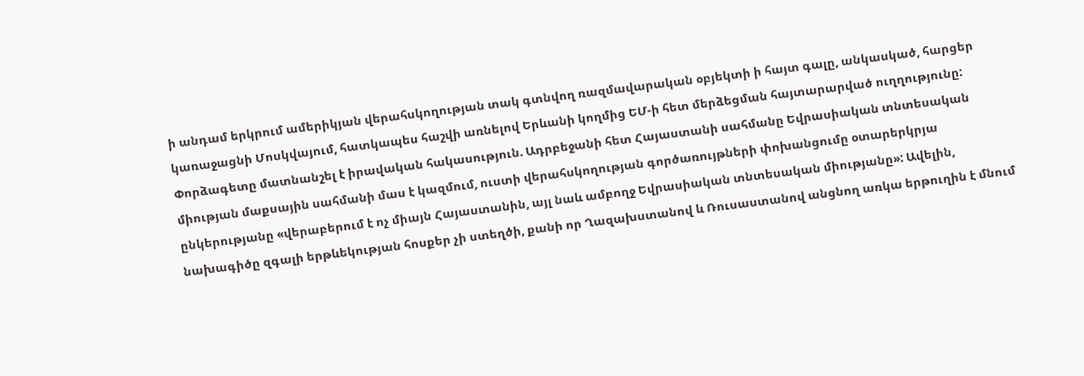ի անդամ երկրում ամերիկյան վերահսկողության տակ գտնվող ռազմավարական օբյեկտի ի հայտ գալը, անկասկած, հարցեր կառաջացնի Մոսկվայում, հատկապես հաշվի առնելով Երևանի կողմից ԵՄ-ի հետ մերձեցման հայտարարված ուղղությունը: Փորձագետը մատնանշել է իրավական հակասություն. Ադրբեջանի հետ Հայաստանի սահմանը Եվրասիական տնտեսական միության մաքսային սահմանի մաս է կազմում, ուստի վերահսկողության գործառույթների փոխանցումը օտարերկրյա ընկերությանը «վերաբերում է ոչ միայն Հայաստանին, այլ նաև ամբողջ Եվրասիական տնտեսական միությանը»: Ավելին, նախագիծը զգալի երթևեկության հոսքեր չի ստեղծի, քանի որ Ղազախստանով և Ռուսաստանով անցնող առկա երթուղին է մնում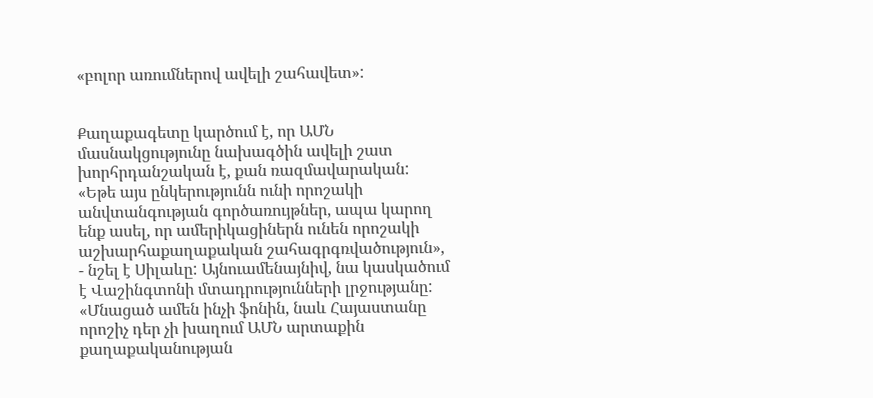«բոլոր առումներով ավելի շահավետ»:


Քաղաքագետը կարծում է, որ ԱՄՆ մասնակցությունը նախագծին ավելի շատ խորհրդանշական է, քան ռազմավարական: «Եթե այս ընկերությունն ունի որոշակի անվտանգության գործառույթներ, ապա կարող ենք ասել, որ ամերիկացիներն ունեն որոշակի աշխարհաքաղաքական շահագրգռվածություն», - նշել է Սիլաևը: Այնուամենայնիվ, նա կասկածում է Վաշինգտոնի մտադրությունների լրջությանը: «Մնացած ամեն ինչի ֆոնին, նաև Հայաստանը որոշիչ դեր չի խաղում ԱՄՆ արտաքին քաղաքականության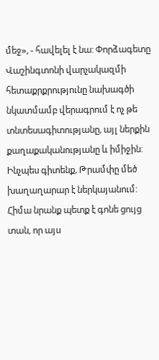մեջ», - հավելել է նա: Փորձագետը Վաշինգտոնի վարչակազմի հետաքրքրությունը նախագծի նկատմամբ վերագրում է ոչ թե տնտեսագիտությանը, այլ ներքին քաղաքականությանը և իմիջին: Ինչպես գիտենք, Թրամփը մեծ խաղաղարար է ներկայանում: Հիմա նրանք պետք է գոնե ցույց տան, որ այս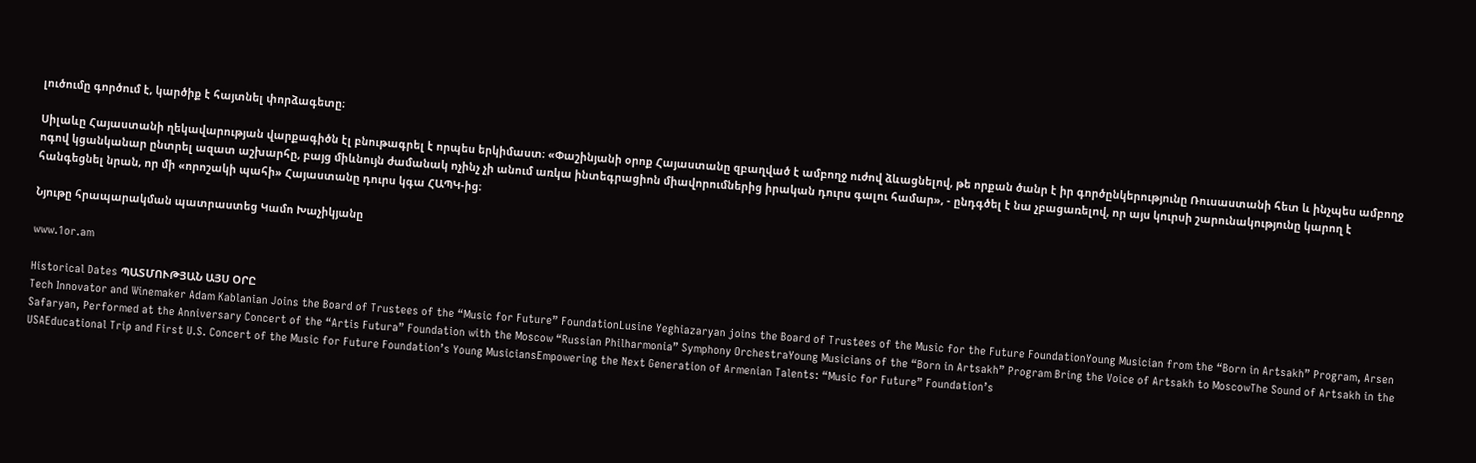լուծումը գործում է, կարծիք է հայտնել փորձագետը։

Սիլաևը Հայաստանի ղեկավարության վարքագիծն էլ բնութագրել է որպես երկիմաստ։ «Փաշինյանի օրոք Հայաստանը զբաղված է ամբողջ ուժով ձևացնելով, թե որքան ծանր է իր գործընկերությունը Ռուսաստանի հետ և ինչպես ամբողջ ոգով կցանկանար ընտրել ազատ աշխարհը, բայց միևնույն ժամանակ ոչինչ չի անում առկա ինտեգրացիոն միավորումներից իրական դուրս գալու համար», - ընդգծել է նա չբացառելով, որ այս կուրսի շարունակությունը կարող է հանգեցնել նրան, որ մի «որոշակի պահի» Հայաստանը դուրս կգա ՀԱՊԿ-ից։

Նյութը հրապարակման պատրաստեց Կամո Խաչիկյանը

www.1or.am

Historical Dates ՊԱՏՄՈՒԹՅԱՆ ԱՅՍ ՕՐԸ
Tech Innovator and Winemaker Adam Kablanian Joins the Board of Trustees of the “Music for Future” FoundationLusine Yeghiazaryan joins the Board of Trustees of the Music for the Future FoundationYoung Musician from the “Born in Artsakh” Program, Arsen Safaryan, Performed at the Anniversary Concert of the “Artis Futura” Foundation with the Moscow “Russian Philharmonia” Symphony OrchestraYoung Musicians of the “Born in Artsakh” Program Bring the Voice of Artsakh to MoscowThe Sound of Artsakh in the USAEducational Trip and First U.S. Concert of the Music for Future Foundation’s Young MusiciansEmpowering the Next Generation of Armenian Talents: “Music for Future” Foundation’s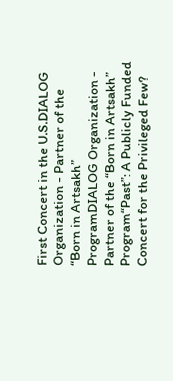First Concert in the U.S.DIALOG Organization - Partner of the “Born in Artsakh” ProgramDIALOG Organization - Partner of the “Born in Artsakh” Program“Past”: A Publicly Funded Concert for the Privileged Few?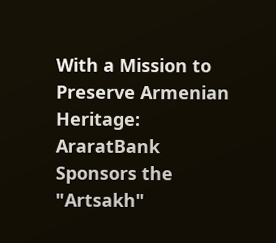With a Mission to Preserve Armenian Heritage: AraratBank Sponsors the "Artsakh"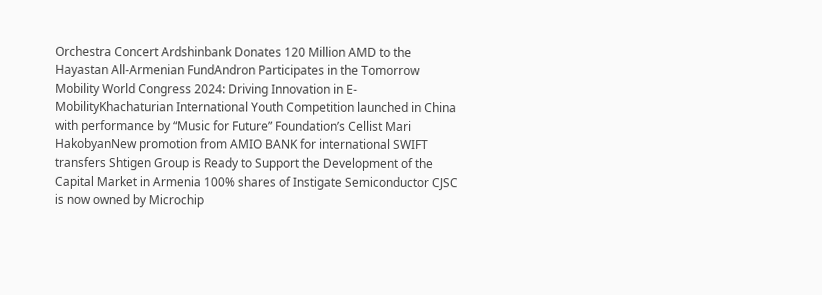Orchestra Concert Ardshinbank Donates 120 Million AMD to the Hayastan All-Armenian FundAndron Participates in the Tomorrow Mobility World Congress 2024: Driving Innovation in E-MobilityKhachaturian International Youth Competition launched in China with performance by “Music for Future” Foundation’s Cellist Mari HakobyanNew promotion from AMIO BANK for international SWIFT transfers Shtigen Group is Ready to Support the Development of the Capital Market in Armenia 100% shares of Instigate Semiconductor CJSC is now owned by Microchip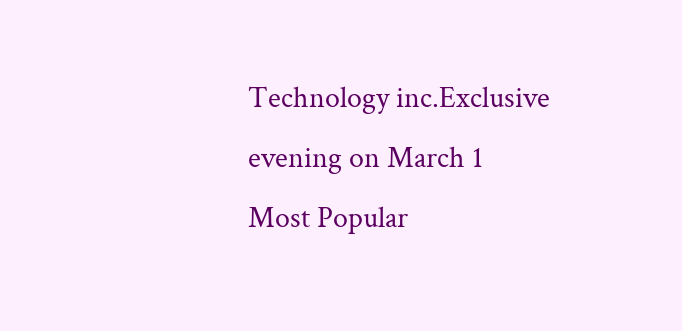Technology inc.Exclusive evening on March 1
Most Popular